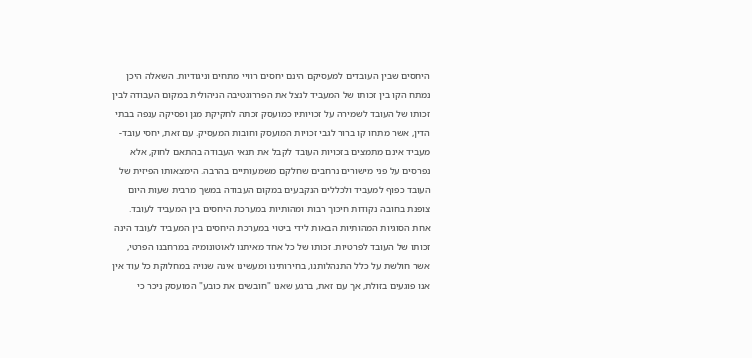היחסים שבין העובדים למעסיקם הינם יחסים רוויי מתחים וניגודיות. השאלה היכן נמתח הקו בין זכותו של המעביד לנצל את הפררוגטיבה הניהולית במקום העבודה לבין זכותו של העובד לשמירה על זכויותיו כמועסק זכתה לחקיקת מגן ופסיקה ענפה בבתי הדין, אשר מתחו קו ברור לגבי זכויות המועסק וחובות המעסיק. עם זאת, יחסי עובד-מעביד אינם מתמצים בזכויות העובד לקבל את תנאי העבודה בהתאם לחוק, אלא נפרסים על פני מישורים נרחבים שחלקם משמעותיים בהרבה. הימצאותו הפיזית של העובד כפוף למעביד ולכללים הנקבעים במקום העבודה במשך מרבית שעות היום צופנת בחובה נקודות חיכוך רבות ומהותיות במערכת היחסים בין המעביד לעובד. אחת הסוגיות המהותיות הבאות לידי ביטוי במערכת היחסים בין המעביד לעובד הינה זכותו של העובד לפרטיות. זכותו של כל אחד מאיתנו לאוטונומיה במרחבנו הפרטי, אשר חולשת על כלל התנהלותנו, בחירותינו ומעשינו אינה שנויה במחלוקת כל עוד אין אנו פוגעים בזולת, אך עם זאת, ברגע שאנו "חובשים את כובע" המועסק ניכר כי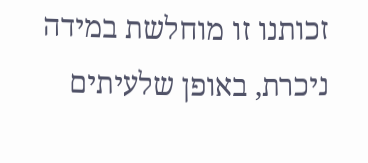זכותנו זו מוחלשת במידה ניכרת, באופן שלעיתים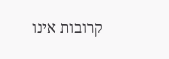קרובות אינו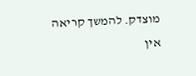מוצדק. להמשך קריאה
אין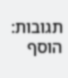תגובות:
הוסף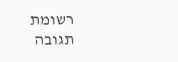רשומת תגובה